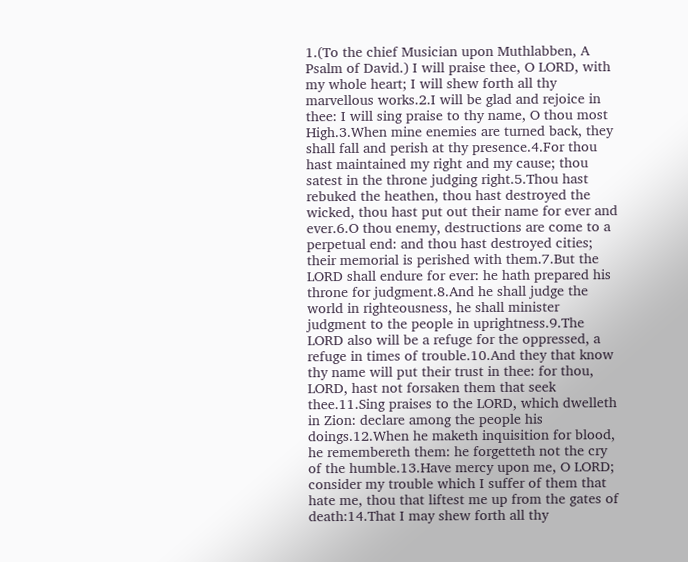1.(To the chief Musician upon Muthlabben, A Psalm of David.) I will praise thee, O LORD, with my whole heart; I will shew forth all thy marvellous works.2.I will be glad and rejoice in thee: I will sing praise to thy name, O thou most High.3.When mine enemies are turned back, they shall fall and perish at thy presence.4.For thou hast maintained my right and my cause; thou satest in the throne judging right.5.Thou hast rebuked the heathen, thou hast destroyed the wicked, thou hast put out their name for ever and ever.6.O thou enemy, destructions are come to a perpetual end: and thou hast destroyed cities; their memorial is perished with them.7.But the LORD shall endure for ever: he hath prepared his throne for judgment.8.And he shall judge the world in righteousness, he shall minister judgment to the people in uprightness.9.The LORD also will be a refuge for the oppressed, a refuge in times of trouble.10.And they that know thy name will put their trust in thee: for thou, LORD, hast not forsaken them that seek thee.11.Sing praises to the LORD, which dwelleth in Zion: declare among the people his doings.12.When he maketh inquisition for blood, he remembereth them: he forgetteth not the cry of the humble.13.Have mercy upon me, O LORD; consider my trouble which I suffer of them that hate me, thou that liftest me up from the gates of death:14.That I may shew forth all thy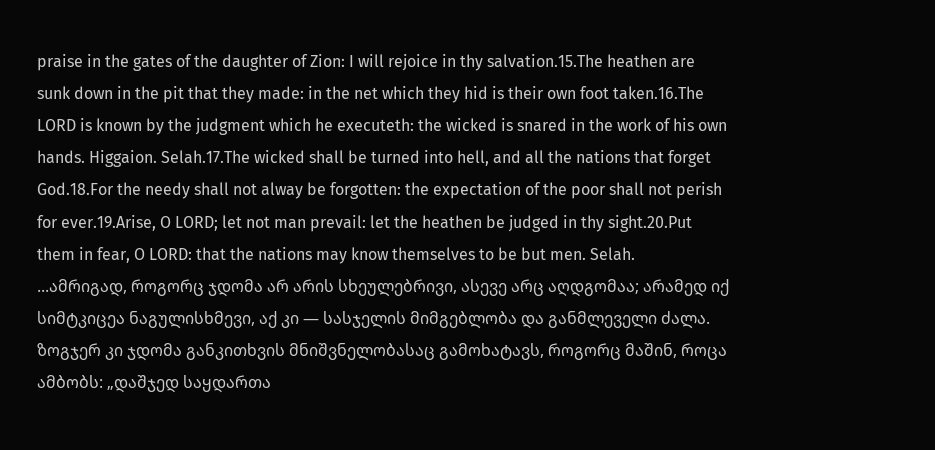praise in the gates of the daughter of Zion: I will rejoice in thy salvation.15.The heathen are sunk down in the pit that they made: in the net which they hid is their own foot taken.16.The LORD is known by the judgment which he executeth: the wicked is snared in the work of his own hands. Higgaion. Selah.17.The wicked shall be turned into hell, and all the nations that forget God.18.For the needy shall not alway be forgotten: the expectation of the poor shall not perish for ever.19.Arise, O LORD; let not man prevail: let the heathen be judged in thy sight.20.Put them in fear, O LORD: that the nations may know themselves to be but men. Selah.
...ამრიგად, როგორც ჯდომა არ არის სხეულებრივი, ასევე არც აღდგომაა; არამედ იქ სიმტკიცეა ნაგულისხმევი, აქ კი — სასჯელის მიმგებლობა და განმლეველი ძალა. ზოგჯერ კი ჯდომა განკითხვის მნიშვნელობასაც გამოხატავს, როგორც მაშინ, როცა ამბობს: „დაშჯედ საყდართა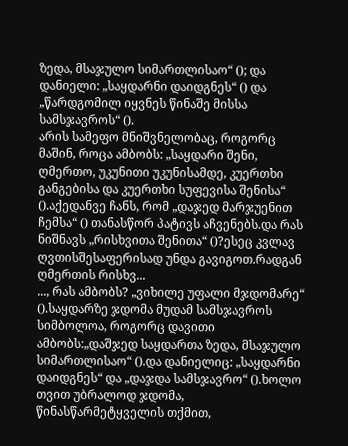ზედა, მსაჯულო სიმართლისაო“ (); და დანიელი: „საყდარნი დაიდგნეს“ () და „წარდგომილ იყვნეს წინაშე მისსა სამსჯავროს“ ().
არის სამეფო მნიშვნელობაც, როგორც მაშინ, როცა ამბობს: „საყდარი შენი, ღმერთო, უკუნითი უკუნისამდე, კუერთხი განგებისა და კუერთხი სუფევისა შენისა“ ().აქედანვე ჩანს, რომ „დაჯედ მარჯუენით ჩემსა“ () თანასწორ პატივს აჩვენებს.და რას ნიშნავს „რისხვითა შენითა“ ()?ესეც კვლავ ღვთისშესაფერისად უნდა გავიგოთ.რადგან ღმერთის რისხვ...
..., რას ამბობს? „ვიხილე უფალი მჯდომარე“ ().საყდარზე ჯდომა მუდამ სამსჯავროს სიმბოლოა, როგორც დავითი ამბობს:„დაშჯედ საყდართა ზედა, მსაჯულო სიმართლისაო“ ().და დანიელიც: „საყდარნი დაიდგნეს“ და „დაჯდა სამსჯავრო“ ().ხოლო თვით უბრალოდ ჯდომა, წინასწარმეტყველის თქმით,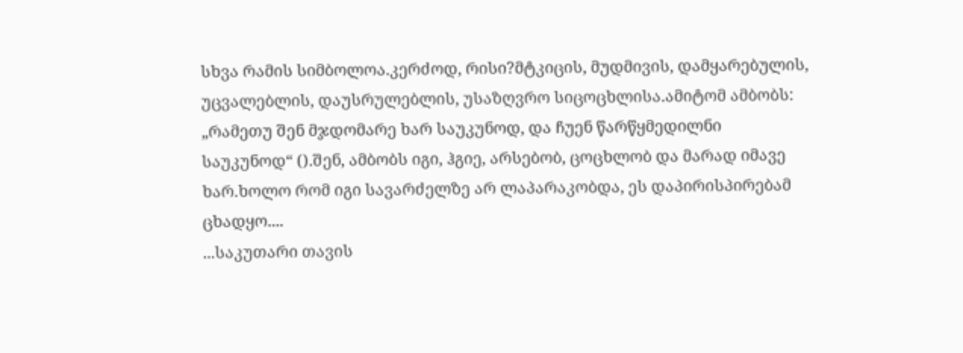სხვა რამის სიმბოლოა.კერძოდ, რისი?მტკიცის, მუდმივის, დამყარებულის, უცვალებლის, დაუსრულებლის, უსაზღვრო სიცოცხლისა.ამიტომ ამბობს: „რამეთუ შენ მჯდომარე ხარ საუკუნოდ, და ჩუენ წარწყმედილნი საუკუნოდ“ ().შენ, ამბობს იგი, ჰგიე, არსებობ, ცოცხლობ და მარად იმავე ხარ.ხოლო რომ იგი სავარძელზე არ ლაპარაკობდა, ეს დაპირისპირებამ ცხადყო....
...საკუთარი თავის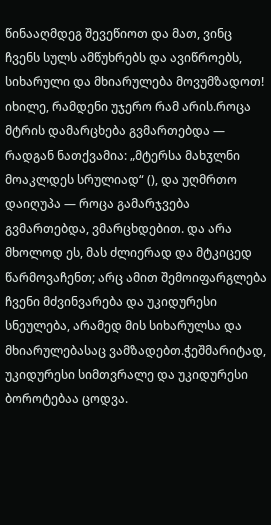წინააღმდეგ შევეწიოთ და მათ, ვინც ჩვენს სულს ამწუხრებს და ავიწროებს, სიხარული და მხიარულება მოვუმზადოთ! იხილე, რამდენი უჯერო რამ არის.როცა მტრის დამარცხება გვმართებდა — რადგან ნათქვამია: „მტერსა მახჳლნი მოაკლდეს სრულიად“ (), და უღმრთო დაიღუპა — როცა გამარჯვება გვმართებდა, ვმარცხდებით. და არა მხოლოდ ეს, მას ძლიერად და მტკიცედ წარმოვაჩენთ; არც ამით შემოიფარგლება ჩვენი მძვინვარება და უკიდურესი სნეულება, არამედ მის სიხარულსა და მხიარულებასაც ვამზადებთ.ჭეშმარიტად, უკიდურესი სიმთვრალე და უკიდურესი ბოროტებაა ცოდვა.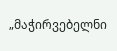„მაჭირვებელნი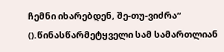ჩემნი იხარებდენ, შე-თუ-ვიძრა“ ().წინასწარმეტყველი სამ სამართლიან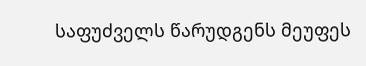საფუძველს წარუდგენს მეუფეს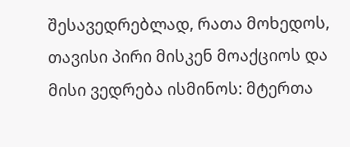შესავედრებლად, რათა მოხედოს, თავისი პირი მისკენ მოაქციოს და მისი ვედრება ისმინოს: მტერთა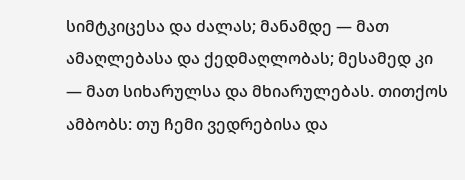სიმტკიცესა და ძალას; მანამდე — მათ ამაღლებასა და ქედმაღლობას; მესამედ კი — მათ სიხარულსა და მხიარულებას. თითქოს ამბობს: თუ ჩემი ვედრებისა და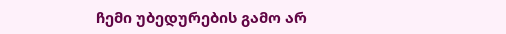ჩემი უბედურების გამო არ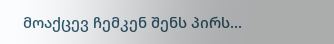მოაქცევ ჩემკენ შენს პირს...